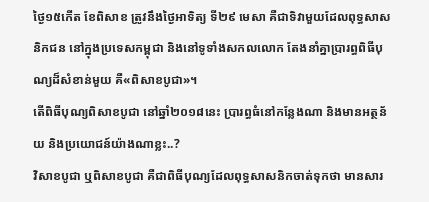ថ្ងៃ១៥កើត ខែពិសាខ ត្រូវនឹងថ្ងៃអាទិត្យ ទី២៩ មេសា គឺជាទិវាមួយដែលពុទ្ធសាសនិកជន នៅក្នុងប្រទេសកម្ពុជា និងនៅទូទាំងសកលលោក តែងនាំគ្នាប្រារព្ធពិធីបុណ្យដ៏សំខាន់មួយ គឺ«ពិសាខបូជា»។
តើពិធីបុណ្យពិសាខបូជា នៅឆ្នាំ២០១៨នេះ ប្រារព្ធធំនៅកន្លែងណា និងមានអត្ថន័យ និងប្រយោជន៍យ៉ាងណាខ្លះ..?
វិសាខបូជា ឬពិសាខបូជា គឺជាពិធីបុណ្យដែលពុទ្ធសាសនិកចាត់ទុកថា មានសារ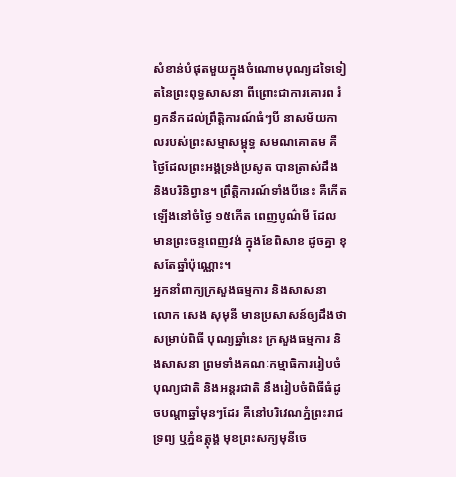សំខាន់បំផុតមួយក្នុងចំណោមបុណ្យដទៃទៀតនៃព្រះពុទ្ធសាសនា ពីព្រោះជាការគោរព រំឭកនឹកដល់ព្រឹត្តិការណ៍ធំៗបី នាសម័យកាលរបស់ព្រះសម្មាសម្ពុទ្ធ សមណគោតម គឺថ្ងៃដែលព្រះអង្គទ្រង់ប្រសូត បានត្រាស់ដឹង និងបរិនិព្វាន។ ព្រឹត្តិការណ៍ទាំងបីនេះ គឺកើតឡើងនៅចំថ្ងៃ ១៥កើត ពេញបូណ៌មី ដែលមានព្រះចន្ទពេញវង់ ក្នុងខែពិសាខ ដូចគ្នា ខុសតែឆ្នាំប៉ុណ្ណោះ។
អ្នកនាំពាក្យក្រសួងធម្មការ និងសាសនា លោក សេង សុមុនី មានប្រសាសន៍ឲ្យដឹងថា សម្រាប់ពិធី បុណ្យឆ្នាំនេះ ក្រសួងធម្មការ និងសាសនា ព្រមទាំងគណៈកម្មាធិការរៀបចំបុណ្យជាតិ និងអន្តរជាតិ នឹងរៀបចំពិធីធំដូចបណ្ដាឆ្នាំមុនៗដែរ គឺនៅបរិវេណភ្នំព្រះរាជទ្រព្យ ឬភ្នំឧត្តុង្គ មុខព្រះសក្យមុនីចេ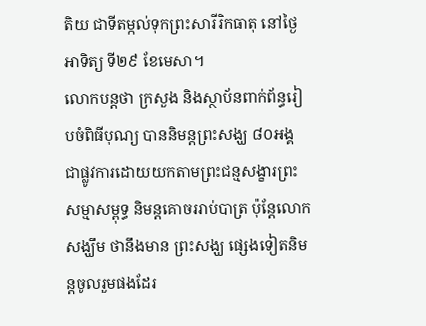តិយ ជាទីតម្កល់ទុកព្រះសារីរិកធាតុ នៅថ្ងៃ អាទិត្យ ទី២៩ ខែមេសា។
លោកបន្តថា ក្រសួង និងស្ថាប័នពាក់ព័ន្ធរៀបចំពិធីបុណ្យ បាននិមន្តព្រះសង្ឃ ៨០អង្គ ជាផ្លូវការដោយយកតាមព្រះជន្មសង្ខារព្រះសម្មាសម្ពុទ្ធ និមន្តគោចររាប់បាត្រ ប៉ុន្តែលោកសង្ឃឹម ថានឹងមាន ព្រះសង្ឃ ផ្សេងទៀតនិមន្តចូលរួមផងដែរ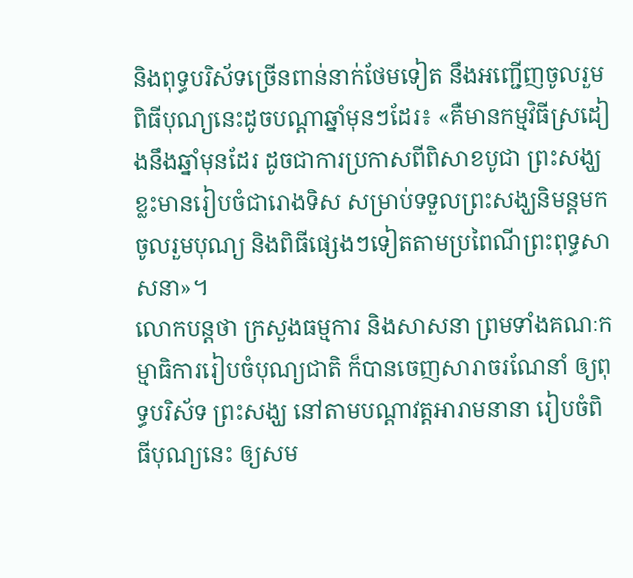និងពុទ្ធបរិស័ទច្រើនពាន់នាក់ថែមទៀត នឹងអញ្ជើញចូលរួមពិធីបុណ្យនេះដូចបណ្ដាឆ្នាំមុនៗដែរ៖ «គឺមានកម្មវិធីស្រដៀងនឹងឆ្នាំមុនដែរ ដូចជាការប្រកាសពីពិសាខបូជា ព្រះសង្ឃខ្លះមានរៀបចំជារោងទិស សម្រាប់ទទួលព្រះសង្ឃនិមន្តមកចូលរួមបុណ្យ និងពិធីផ្សេងៗទៀតតាមប្រពៃណីព្រះពុទ្ធសាសនា»។
លោកបន្តថា ក្រសួងធម្មការ និងសាសនា ព្រមទាំងគណៈកម្មាធិការរៀបចំបុណ្យជាតិ ក៏បានចេញសារាចរណែនាំ ឲ្យពុទ្ធបរិស័ទ ព្រះសង្ឃ នៅតាមបណ្ដាវត្តអារាមនានា រៀបចំពិធីបុណ្យនេះ ឲ្យសម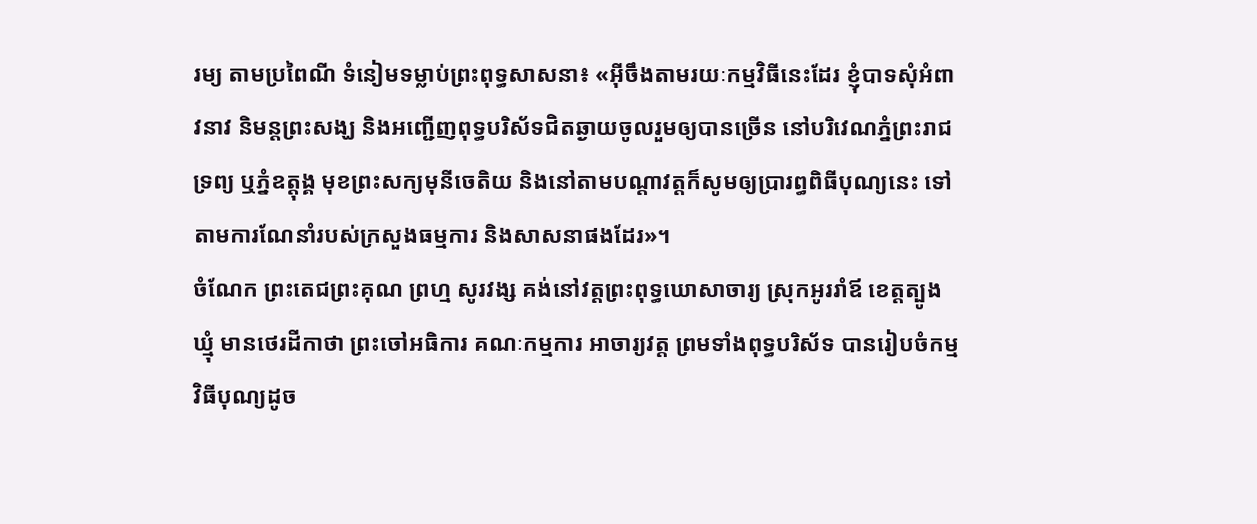រម្យ តាមប្រពៃណី ទំនៀមទម្លាប់ព្រះពុទ្ធសាសនា៖ «អ៊ីចឹងតាមរយៈកម្មវិធីនេះដែរ ខ្ញុំបាទសុំអំពាវនាវ និមន្តព្រះសង្ឃ និងអញ្ជើញពុទ្ធបរិស័ទជិតឆ្ងាយចូលរួមឲ្យបានច្រើន នៅបរិវេណភ្នំព្រះរាជទ្រព្យ ឬភ្នំឧត្តុង្គ មុខព្រះសក្យមុនីចេតិយ និងនៅតាមបណ្ដាវត្តក៏សូមឲ្យប្រារព្ធពិធីបុណ្យនេះ ទៅតាមការណែនាំរបស់ក្រសួងធម្មការ និងសាសនាផងដែរ»។
ចំណែក ព្រះតេជព្រះគុណ ព្រហ្ម សូរវង្ស គង់នៅវត្តព្រះពុទ្ធឃោសាចារ្យ ស្រុកអូររាំឪ ខេត្តត្បូងឃ្មុំ មានថេរដីកាថា ព្រះចៅអធិការ គណៈកម្មការ អាចារ្យវត្ត ព្រមទាំងពុទ្ធបរិស័ទ បានរៀបចំកម្មវិធីបុណ្យដូច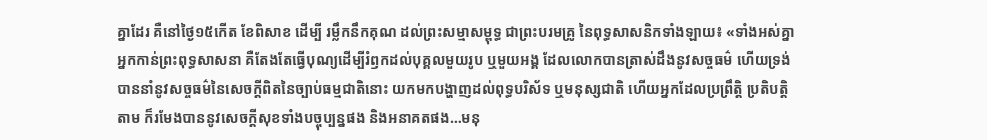គ្នាដែរ គឺនៅថ្ងៃ១៥កើត ខែពិសាខ ដើម្បី រម្លឹកនឹកគុណ ដល់ព្រះសម្មាសម្ពុទ្ធ ជាព្រះបរមគ្រូ នៃពុទ្ធសាសនិកទាំងឡាយ៖ «ទាំងអស់គ្នាអ្នកកាន់ព្រះពុទ្ធសាសនា គឺតែងតែធ្វើបុណ្យដើម្បីរំឭកដល់បុគ្គលមួយរូប ឬមួយអង្គ ដែលលោកបានត្រាស់ដឹងនូវសច្ចធម៌ ហើយទ្រង់បាននាំនូវសច្ចធម៌នៃសេចក្ដីពិតនៃច្បាប់ធម្មជាតិនោះ យកមកបង្ហាញដល់ពុទ្ធបរិស័ទ ឬមនុស្សជាតិ ហើយអ្នកដែលប្រព្រឹត្តិ ប្រតិបត្តិតាម ក៏រមែងបាននូវសេចក្ដីសុខទាំងបច្ចុប្បន្នផង និងអនាគតផង…មនុ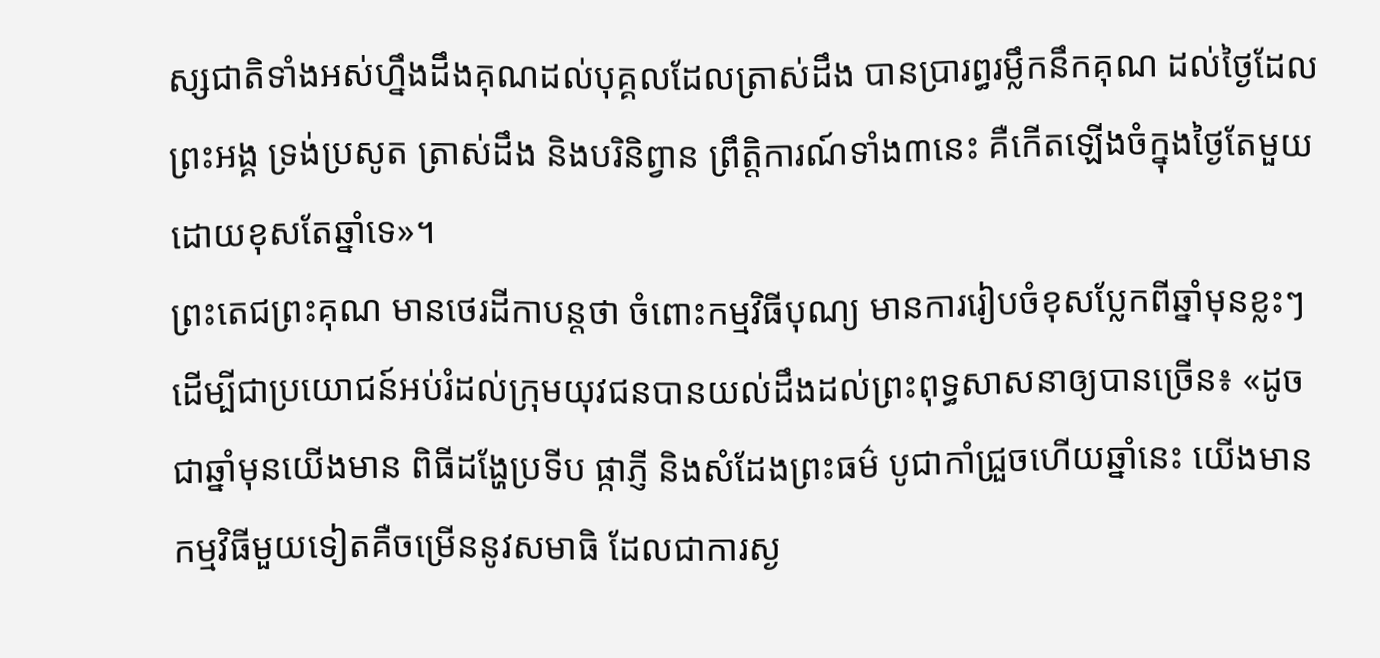ស្សជាតិទាំងអស់ហ្នឹងដឹងគុណដល់បុគ្គលដែលត្រាស់ដឹង បានប្រារព្ធរម្លឹកនឹកគុណ ដល់ថ្ងៃដែលព្រះអង្គ ទ្រង់ប្រសូត ត្រាស់ដឹង និងបរិនិព្វាន ព្រឹត្តិការណ៍ទាំង៣នេះ គឺកើតឡើងចំក្នុងថ្ងៃតែមួយ ដោយខុសតែឆ្នាំទេ»។
ព្រះតេជព្រះគុណ មានថេរដីកាបន្តថា ចំពោះកម្មវិធីបុណ្យ មានការរៀបចំខុសប្លែកពីឆ្នាំមុនខ្លះៗ ដើម្បីជាប្រយោជន៍អប់រំដល់ក្រុមយុវជនបានយល់ដឹងដល់ព្រះពុទ្ធសាសនាឲ្យបានច្រើន៖ «ដូចជាឆ្នាំមុនយើងមាន ពិធីដង្ហែប្រទីប ផ្កាភ្ញី និងសំដែងព្រះធម៌ បូជាកាំជ្រួចហើយឆ្នាំនេះ យើងមានកម្មវិធីមួយទៀតគឺចម្រើននូវសមាធិ ដែលជាការស្ង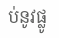ប់នូវផ្លូ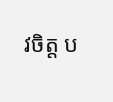វចិត្ត ប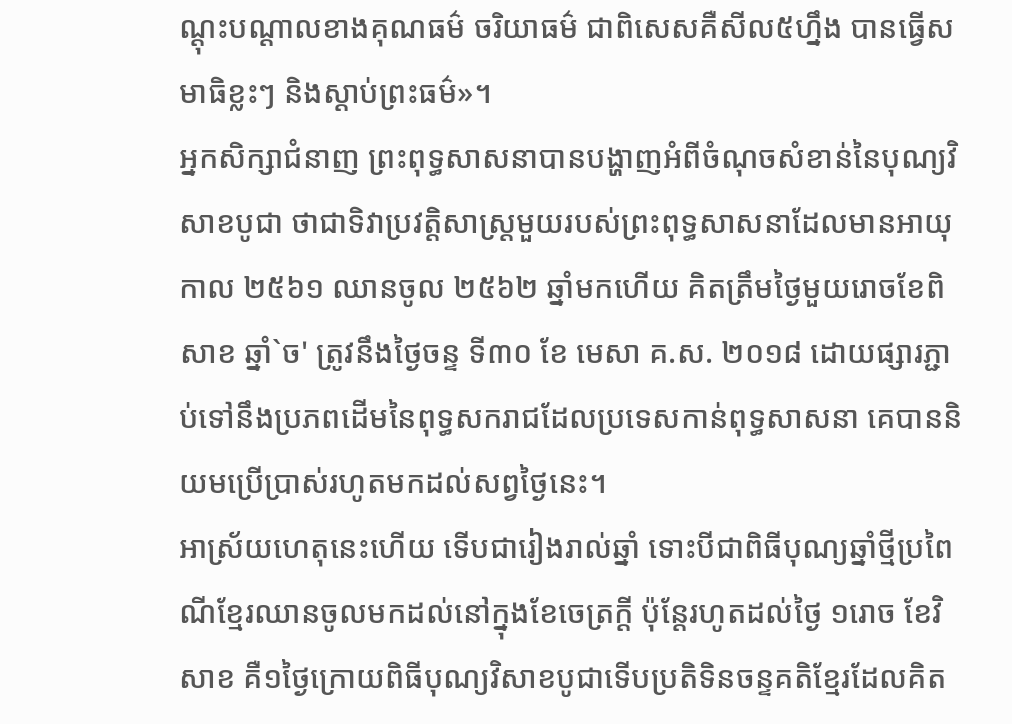ណ្ដុះបណ្ដាលខាងគុណធម៌ ចរិយាធម៌ ជាពិសេសគឺសីល៥ហ្នឹង បានធ្វើសមាធិខ្លះៗ និងស្ដាប់ព្រះធម៌»។
អ្នកសិក្សាជំនាញ ព្រះពុទ្ធសាសនាបានបង្ហាញអំពីចំណុចសំខាន់នៃបុណ្យវិសាខបូជា ថាជាទិវាប្រវត្តិសាស្ត្រមួយរបស់ព្រះពុទ្ធសាសនាដែលមានអាយុកាល ២៥៦១ ឈានចូល ២៥៦២ ឆ្នាំមកហើយ គិតត្រឹមថ្ងៃមួយរោចខែពិសាខ ឆ្នាំ`ច' ត្រូវនឹងថ្ងៃចន្ទ ទី៣០ ខែ មេសា គ.ស. ២០១៨ ដោយផ្សារភ្ជាប់ទៅនឹងប្រភពដើមនៃពុទ្ធសករាជដែលប្រទេសកាន់ពុទ្ធសាសនា គេបាននិយមប្រើប្រាស់រហូតមកដល់សព្វថ្ងៃនេះ។
អាស្រ័យហេតុនេះហើយ ទើបជារៀងរាល់ឆ្នាំ ទោះបីជាពិធីបុណ្យឆ្នាំថ្មីប្រពៃណីខ្មែរឈានចូលមកដល់នៅក្នុងខែចេត្រក្ដី ប៉ុន្តែរហូតដល់ថ្ងៃ ១រោច ខែវិសាខ គឺ១ថ្ងៃក្រោយពិធីបុណ្យវិសាខបូជាទើបប្រតិទិនចន្ទគតិខ្មែរដែលគិត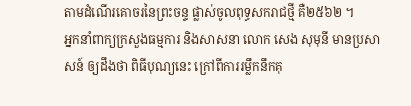តាមដំណើរគោចរនៃព្រះចន្ទ ផ្លាស់ចូលពុទ្ធសករាជថ្មី គឺ២៥៦២ ។
អ្នកនាំពាក្យក្រសួងធម្មការ និងសាសនា លោក សេង សុមុនី មានប្រសាសន៍ ឲ្យដឹងថា ពិធីបុណ្យនេះ ក្រៅពីការរម្លឹកនឹកគុ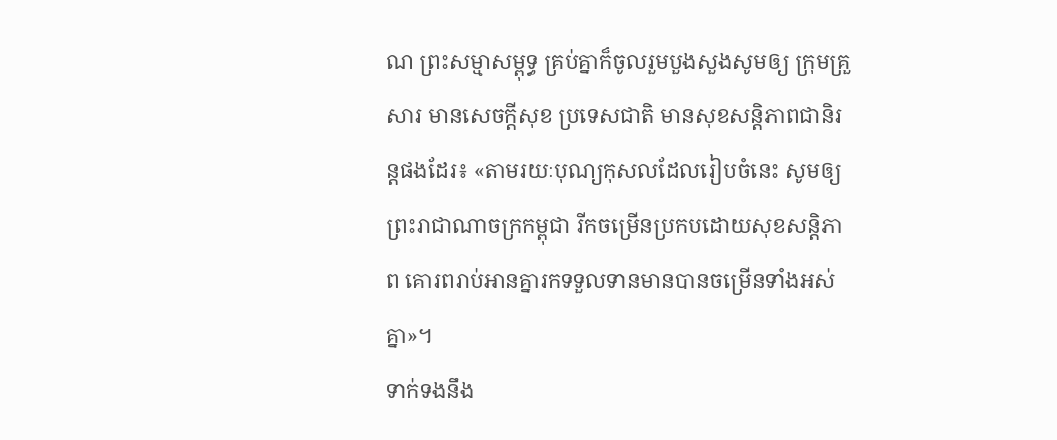ណ ព្រះសម្មាសម្ពុទ្ធ គ្រប់គ្នាក៏ចូលរួមបួងសួងសូមឲ្យ ក្រុមគ្រួសារ មានសេចក្ដីសុខ ប្រទេសជាតិ មានសុខសន្តិភាពជានិរន្តផងដែរ៖ «តាមរយៈបុណ្យកុសលដែលរៀបចំនេះ សូមឲ្យព្រះរាជាណាចក្រកម្ពុជា រីកចម្រើនប្រកបដោយសុខសន្តិភាព គោរពរាប់អានគ្នារកទទួលទានមានបានចម្រើនទាំងអស់គ្នា»។
ទាក់ទងនឹង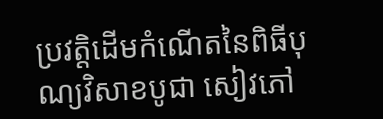ប្រវត្តិដើមកំណើតនៃពិធីបុណ្យវិសាខបូជា សៀវភៅ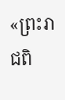«ព្រះរាជពិ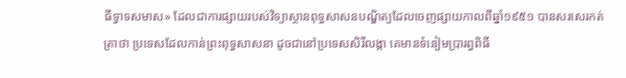ធីទ្វាទសមាស» ដែលជាការផ្សាយរបស់វិទ្យាស្ថានពុទ្ធសាសនបណ្ឌិត្យដែលចេញផ្សាយកាលពីឆ្នាំ១៩៥១ បានសរសេរកត់ត្រាថា ប្រទេសដែលកាន់ព្រះពុទ្ធសាសនា ដូចជានៅប្រទេសសិរីលង្កា គេមានទំនៀមប្រារព្ធពិធី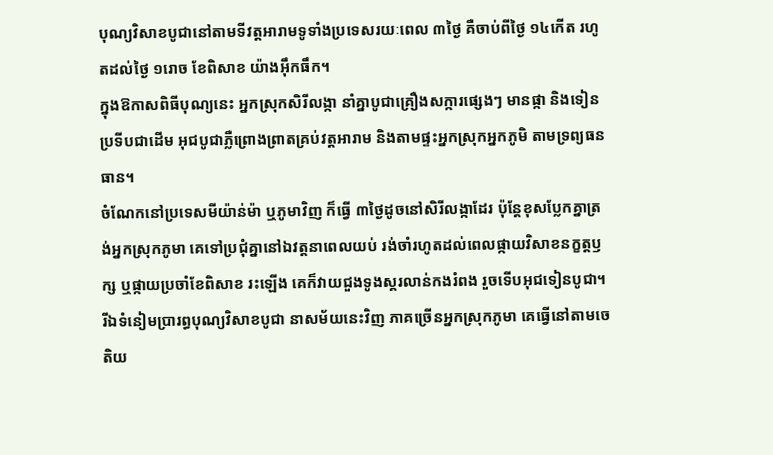បុណ្យវិសាខបូជានៅតាមទីវត្តអារាមទូទាំងប្រទេសរយៈពេល ៣ថ្ងៃ គឺចាប់ពីថ្ងៃ ១៤កើត រហូតដល់ថ្ងៃ ១រោច ខែពិសាខ យ៉ាងអ៊ឹកធឹក។
ក្នុងឱកាសពិធីបុណ្យនេះ អ្នកស្រុកសិរីលង្កា នាំគ្នាបូជាគ្រឿងសក្ការផ្សេងៗ មានផ្កា និងទៀនប្រទីបជាដើម អុជបូជាភ្លឺព្រោងព្រាតគ្រប់វត្តអារាម និងតាមផ្ទះអ្នកស្រុកអ្នកភូមិ តាមទ្រព្យធនធាន។
ចំណែកនៅប្រទេសមីយ៉ាន់ម៉ា ឬភូមាវិញ ក៏ធ្វើ ៣ថ្ងៃដូចនៅសិរីលង្កាដែរ ប៉ុន្តែខុសប្លែកគ្នាត្រង់អ្នកស្រុកភូមា គេទៅប្រជុំគ្នានៅឯវត្តនាពេលយប់ រង់ចាំរហូតដល់ពេលផ្កាយវិសាខនក្ខត្តឫក្ស ឬផ្កាយប្រចាំខែពិសាខ រះឡើង គេក៏វាយជួងទូងស្គរលាន់កងរំពង រួចទើបអុជទៀនបូជា។ រីឯទំនៀមប្រារព្ធបុណ្យវិសាខបូជា នាសម័យនេះវិញ ភាគច្រើនអ្នកស្រុកភូមា គេធ្វើនៅតាមចេតិយ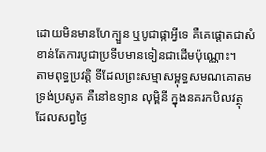ដោយមិនមានហែក្បួន ឬបូជាផ្កាអ្វីទេ គឺគេផ្ដោតជាសំខាន់តែការបូជាប្រទីបមានទៀនជាដើមប៉ុណ្ណោះ។
តាមពុទ្ធប្រវត្តិ ទីដែលព្រះសម្មាសម្ពុទ្ធសមណគោតមទ្រង់ប្រសូត គឺនៅឧទ្យាន លុម្ពិនី ក្នុងនគរកបិលវត្ថុ ដែលសព្វថ្ងៃ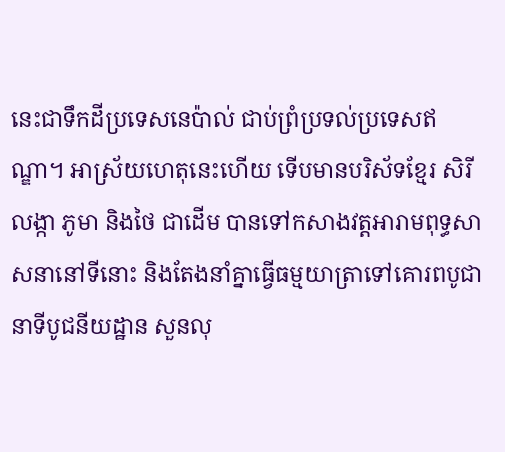នេះជាទឹកដីប្រទេសនេប៉ាល់ ជាប់ព្រំប្រទល់ប្រទេសឥណ្ឌា។ អាស្រ័យហេតុនេះហើយ ទើបមានបរិស័ទខ្មែរ សិរីលង្កា ភូមា និងថៃ ជាដើម បានទៅកសាងវត្តអារាមពុទ្ធសាសនានៅទីនោះ និងតែងនាំគ្នាធ្វើធម្មយាត្រាទៅគោរពបូជា នាទីបូជនីយដ្ឋាន សួនលុ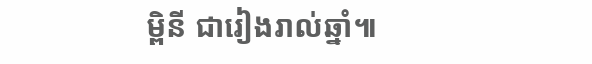ម្ពិនី ជារៀងរាល់ឆ្នាំ៕